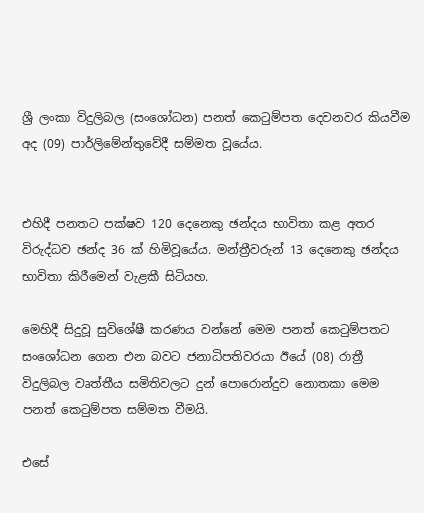ශ්‍රී ලංකා විදුලිබල (සංශෝධන) පනත් කෙටුම්පත දෙවනවර කියවීම අද (09) පාර්ලිමේන්තුවේදී සම්මත වූයේය.


එහිදී පනතට පක්ෂව 120 දෙනෙකු ඡන්දය භාවිතා කළ අතර විරුද්ධව ඡන්ද 36 ක් හිමිවූයේය. මන්ත්‍රීවරුන් 13 දෙනෙකු ඡන්දය භාවිතා කිරීමෙන් වැළකී සිටියහ.

මෙහිදී සිදුවූ සුවිශේෂී කරණය වන්නේ මෙම පනත් කෙටුම්පතට සංශෝධන ගෙන එන බවට ජනාධිපතිවරයා ඊයේ (08) රාත්‍රී විදුලිබල වෘත්තීය සමිතිවලට දුන් පොරොන්දුව නොතකා මෙම පනත් කෙටුම්පත සම්මත වීමයි.

එසේ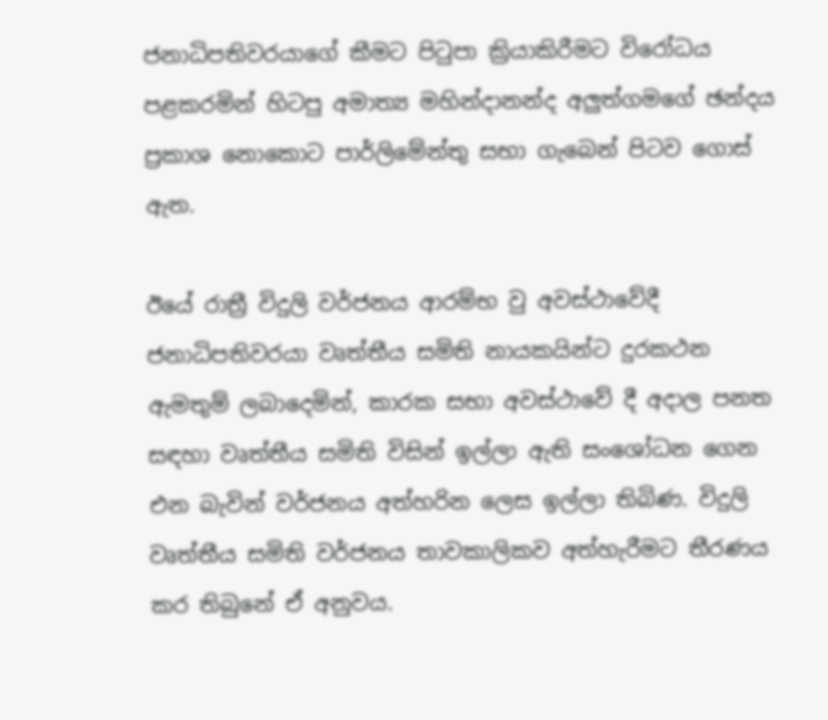ජනාධිපතිවරයාගේ කීමට පිටුපා ක්‍රියාකිරීමට විරෝධය පළකරමින් හිටපු අමාත්‍ය මහින්දානන්ද අලුත්ගමගේ ඡන්දය ප්‍රකාශ නොකොට පාර්ලිමේන්තු සභා ගැබෙන් පිටව ගොස් ඇත.

ඊයේ රාත්‍රී විදුලි වර්ජනය ආරම්භ වු අවස්ථාවේදී ජනාධිපතිවරයා වෘත්තීය සමිති නායකයින්ට දුරකථන ඇමතුම් ලබාදෙමින්, කාරක සභා අවස්ථාවේ දී අදාල පනත සඳහා වෘත්තීය සමිති විසින් ඉල්ලා ඇති සංශෝධන ගෙන එන බැවින් වර්ජනය අත්හරින ලෙස ඉල්ලා තිබිණ. විදුලි වෘත්තීය සමිති වර්ජනය තාවකාලිකව අත්හැරීමට තීරණය කර තිබුනේ ඒ අනුවය.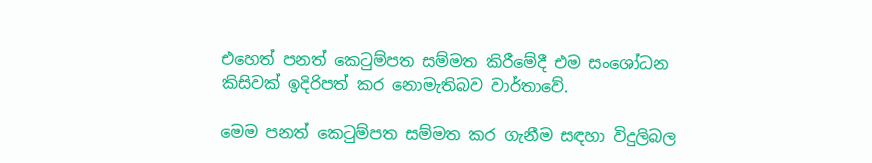එහෙත් පනත් කෙටුම්පත සම්මත කිරීමේදී එම සංශෝධන කිසිවක් ඉදිරිපත් කර නොමැතිබව වාර්තාවේ.

මෙම පනත් කෙටුම්පත සම්මත කර ගැනීම සඳහා විදුලිබල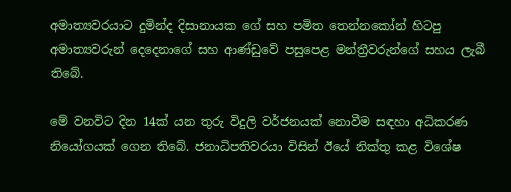අමාත්‍යවරයාට දුමින්ද දිසානායක ගේ සහ පමිත තෙන්නකෝන් හිටපු අමාත්‍යවරුන් දෙදෙනාගේ සහ ආණ්ඩුවේ පසුපෙළ මන්ත්‍රීවරුන්ගේ සහය ලැබී තිබේ.

මේ වනවිට දින 14ක් යන තුරු විදුලි වර්ජනයක් නොවීම සඳහා අධිකරණ නියෝගයක් ගෙන තිබේ. ජනාධිපතිවරයා විසින් ඊයේ නික්තු කළ විශේෂ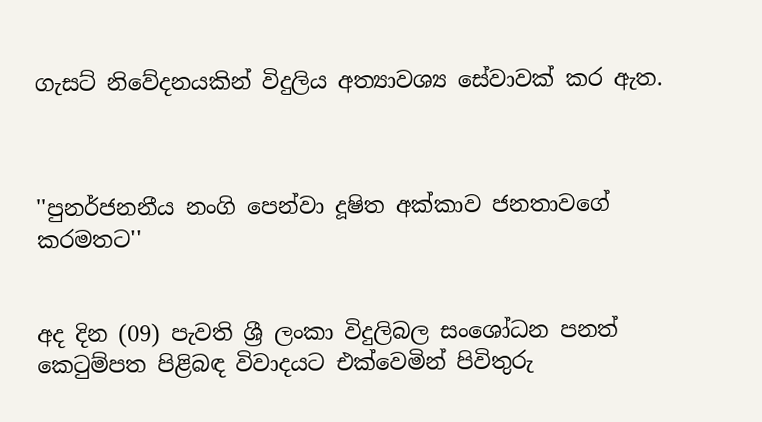ගැසට් නිවේදනයකින් විදුලිය අත්‍යාවශ්‍ය සේවාවක් කර ඇත.



''පුනර්ජනනීය නංගි පෙන්වා දූෂිත අක්කාව ජනතාවගේ කරමතට''


අද දින (09) පැවති ශ්‍රී ලංකා විදුලිබල සංශෝධන පනත් කෙටුම්පත පිළිබඳ විවාදයට එක්වෙමින් පිවිතුරු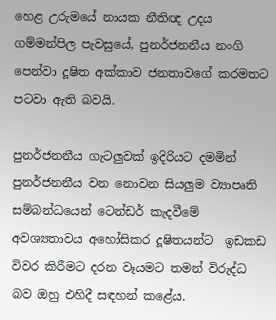හෙළ උරුමයේ නායක නීතිඥ උදය ගම්මන්පිල පැවසුයේ, පුනර්ජනනීය නංගි පෙන්වා දූෂිත අක්කාව ජනතාවගේ කරමතට පටවා ඇති බවයි.

පුනර්ජනනීය ගැටලුවක් ඉදිරියට දමමින් පුනර්ජනනීය වන නොවන සියලුම ව්‍යාපෘති සම්බන්ධයෙන් ටෙන්ඩර් කැදවීමේ අවශ්‍යතාවය අහෝසිකර දූෂිතයන්ට  ඉඩකඩ විවර කිරීමට දරන වෑයමට තමන් විරුද්ධ බව ඔහු එහිදී සඳහන් කළේය.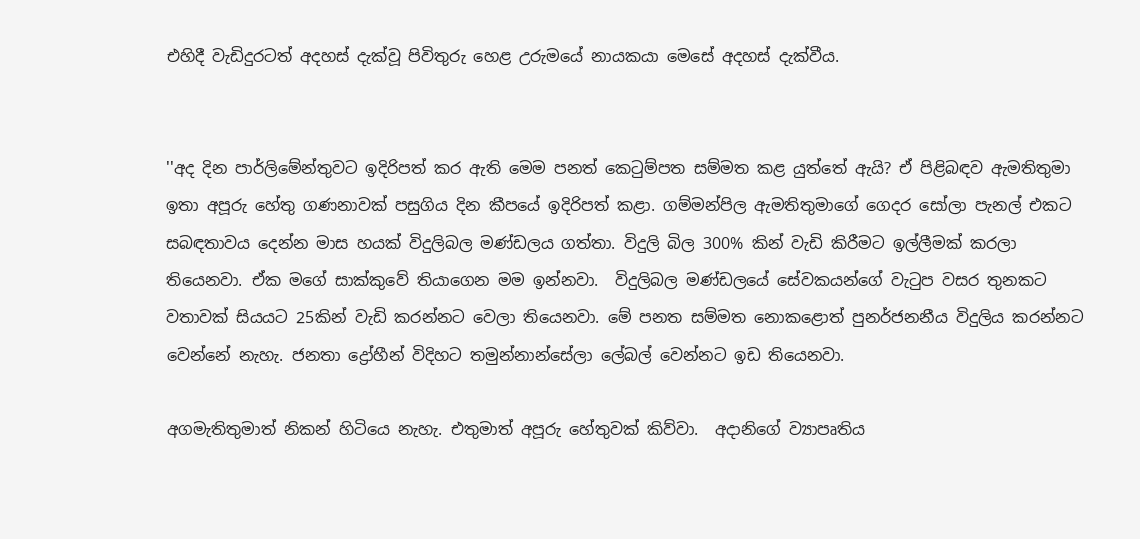එහිදී වැඩිදුරටත් අදහස් දැක්වූ පිවිතුරු හෙළ උරුමයේ නායකයා මෙසේ අදහස් දැක්වීය.


''අද දින පාර්ලිමේන්තුවට ඉදිරිපත් කර ඇති මෙම පනත් කෙටුම්පත සම්මත කළ යුත්තේ ඇයි? ඒ පිළිබඳව ඇමතිතුමා ඉතා අපූරු හේතු ගණනාවක් පසුගිය දින කීපයේ ඉදිරිපත් කළා. ගම්මන්පිල ඇමතිතුමාගේ ගෙදර සෝලා පැනල් එකට සබඳතාවය දෙන්න මාස හයක් විදුලිබල මණ්ඩලය ගත්තා. විදුලි බිල 300% කින් වැඩි කිරීමට ඉල්ලීමක් කරලා තියෙනවා. ඒක මගේ සාක්කුවේ තියාගෙන මම ඉන්නවා.  විදුලිබල මණ්ඩලයේ සේවකයන්ගේ වැටුප වසර තුනකට වතාවක් සියයට 25කින් වැඩි කරන්නට වෙලා තියෙනවා. මේ පනත සම්මත නොකළොත් පුනර්ජනනීය විදුලිය කරන්නට වෙන්නේ නැහැ. ජනතා ද්‍රෝහීන් විදිහට තමුන්නාන්සේලා ලේබල් වෙන්නට ඉඩ තියෙනවා.

අගමැතිතුමාත් නිකන් හිටියෙ නැහැ. එතුමාත් අපූරු හේතුවක් කිව්වා.  අදානිගේ ව්‍යාපෘතිය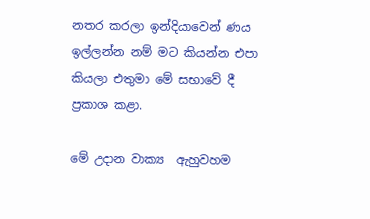නතර කරලා ඉන්දියාවෙන් ණය ඉල්ලන්න නම් මට කියන්න එපා කියලා එතුමා මේ සභාවේ දී ප්‍රකාශ කළා.

මේ උදාන වාක්‍ය  ඇහුවහම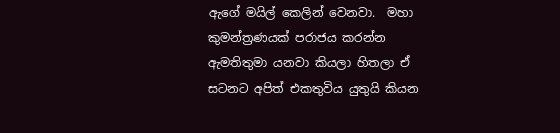ඇගේ මයිල් කෙලින් වෙනවා.  මහා කුමන්ත්‍රණයක් පරාජය කරන්න ඇමතිතුමා යනවා කියලා හිතලා ඒ සටනට අපිත් එකතුවිය යුතුයි කියන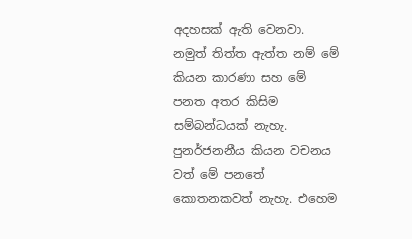අදහසක් ඇති වෙනවා. නමුත් තිත්ත ඇත්ත නම් මේ කියන කාරණා සහ මේ පනත අතර කිසිම සම්බන්ධයක් නැහැ. පුනර්ජනනීය කියන වචනය වත් මේ පනතේ කොතනකවත් නැහැ. එහෙම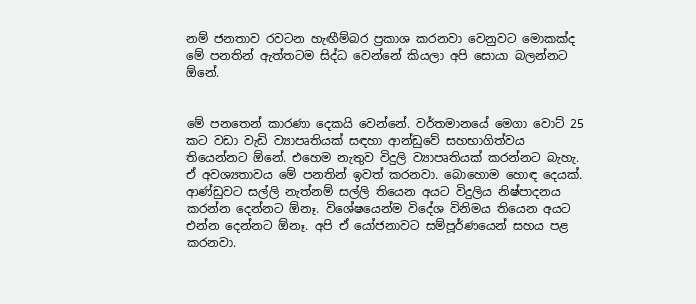නම් ජනතාව රවටන හැඟීම්බර ප්‍රකාශ කරනවා වෙනුවට මොකක්ද මේ පනතින් ඇත්තටම සිද්ධ වෙන්නේ කියලා අපි සොයා බලන්නට ඕනේ.


මේ පනතෙන් කාරණා දෙකයි වෙන්නේ. වර්තමානයේ මෙගා වොට් 25 කට වඩා වැඩි ව්‍යාපෘතියක් සඳහා ආන්ඩුවේ සහභාගිත්වය තියෙන්නට ඕනේ. එහෙම නැතුව විදුලි ව්‍යාපෘතියක් කරන්නට බැහැ. ඒ අවශ්‍යතාවය මේ පනතින් ඉවත් කරනවා. බොහොම හොඳ දෙයක්.  ආණ්ඩුවට සල්ලි නැත්නම් සල්ලි තියෙන අයට විදුලිය නිෂ්පාදනය කරන්න දෙන්නට ඕනෑ. විශේෂයෙන්ම විදේශ විනිමය තියෙන අයට එන්න දෙන්නට ඕනෑ. අපි ඒ යෝජනාවට සම්පූර්ණයෙන් සහය පළ කරනවා.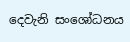දෙවැනි සංශෝධනය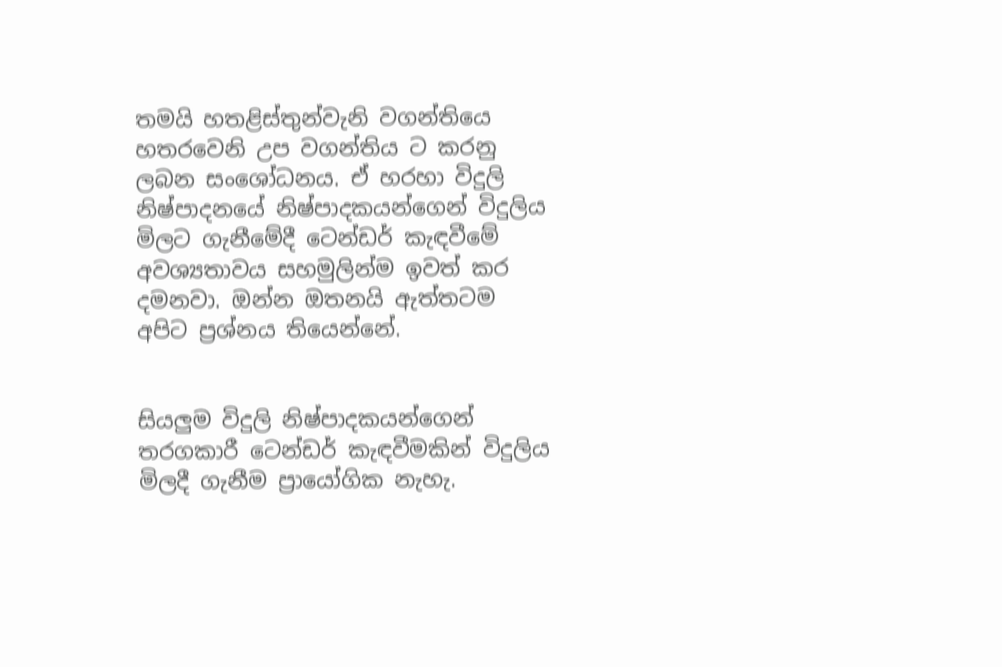තමයි හතළිස්තුන්වැනි වගන්තියෙ හතරවෙනි උප වගන්තිය ට කරනු ලබන සංශෝධනය. ඒ හරහා විදුලි නිෂ්පාදනයේ නිෂ්පාදකයන්ගෙන් විදුලිය මිලට ගැනීමේදී ටෙන්ඩර් කැඳවීමේ අවශ්‍යතාවය සහමුලින්ම ඉවත් කර දමනවා. ඔන්න ඔතනයි ඇත්තටම අපිට ප්‍රශ්නය තියෙන්නේ.


සියලුම විදුලි නිෂ්පාදකයන්ගෙන් තරගකාරී ටෙන්ඩර් කැඳවීමකින් විදුලිය මිලදී ගැනීම ප්‍රායෝගික නැහැ.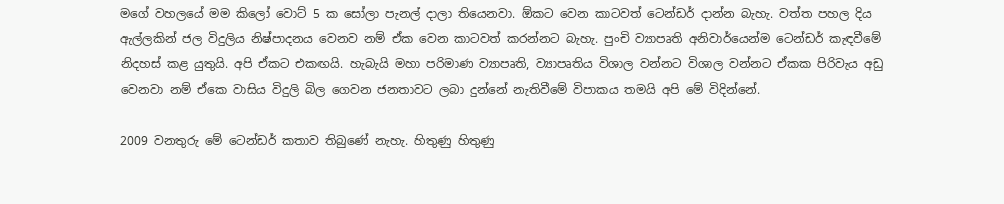මගේ වහලයේ මම කිලෝ වොට් 5 ක සෝලා පැනල් දාලා තියෙනවා. ඕකට වෙන කාටවත් ටෙන්ඩර් දාන්න බැහැ. වත්ත පහල දිය ඇල්ලකින් ජල විදුලිය නිෂ්පාදනය වෙනව නම් ඒක වෙන කාටවත් කරන්නට බැහැ. පුංචි ව්‍යාපෘති අනිවාර්යෙන්ම ටෙන්ඩර් කැඳවීමේ නිදහස් කළ යුතුයි. අපි ඒකට එකඟයි. හැබැයි මහා පරිමාණ ව්‍යාපෘති, ව්‍යාපෘතිය විශාල වන්නට විශාල වන්නට ඒකක පිරිවැය අඩු වෙනවා නම් ඒකෙ වාසිය විදුලි බිල ගෙවන ජනතාවට ලබා දුන්නේ නැතිවීමේ විපාකය තමයි අපි මේ විදින්නේ.

2009 වනතුරු මේ ටෙන්ඩර් කතාව තිබුණේ නැහැ. හිතුණු හිතුණු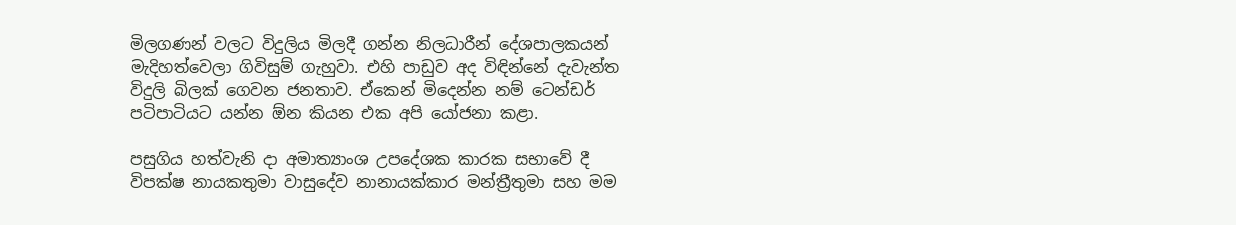මිලගණන් වලට විදුලිය මිලදී ගන්න නිලධාරීන් දේශපාලකයන් මැදිහත්වෙලා ගිවිසුම් ගැහුවා. එහි පාඩුව අද විඳින්නේ දැවැන්ත විදුලි බිලක් ගෙවන ජනතාව. ඒකෙන් මිදෙන්න නම් ටෙන්ඩර් පටිපාටියට යන්න ඕන කියන එක අපි යෝජනා කළා.

පසුගිය හත්වැනි දා අමාත්‍යාංශ උපදේශක කාරක සභාවේ දී විපක්ෂ නායකතුමා වාසුදේව නානායක්කාර මන්ත්‍රීතුමා සහ මම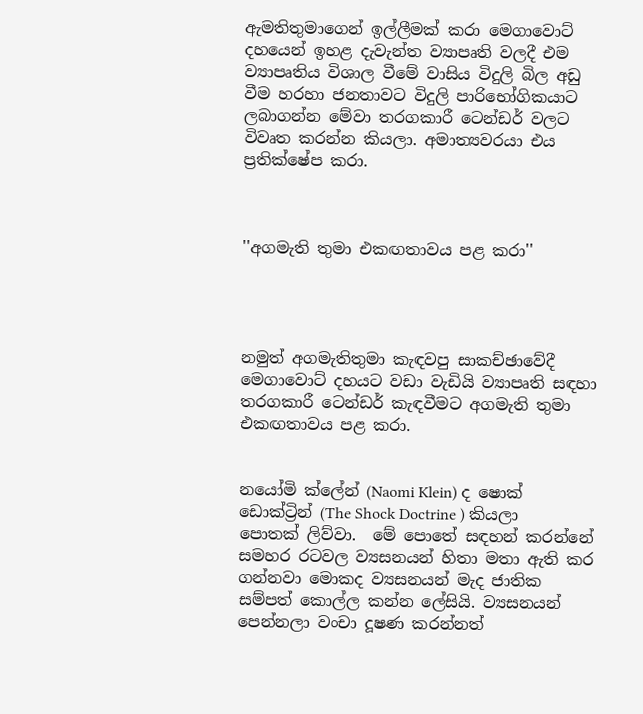ඇමතිතුමාගෙන් ඉල්ලීමක් කරා මෙගාවොට් දහයෙන් ඉහළ දැවැන්ත ව්‍යාපෘති වලදී එම ව්‍යාපෘතිය විශාල වීමේ වාසිය විදුලි බිල අඩු වීම හරහා ජනතාවට විදුලි පාරිභෝගිකයාට ලබාගන්න මේවා තරගකාරී ටෙන්ඩර් වලට විවෘත කරන්න කියලා. අමාත්‍යවරයා එය ප්‍රතික්ෂේප කරා.



''අගමැති තුමා එකඟතාවය පළ කරා''




නමුත් අගමැතිතුමා කැඳවපු සාකච්ඡාවේදී මෙගාවොට් දහයට වඩා වැඩියි ව්‍යාපෘති සඳහා තරගකාරී ටෙන්ඩර් කැඳවීමට අගමැති තුමා එකඟතාවය පළ කරා.


නයෝමි ක්ලේන් (Naomi Klein) ද ෂොක් ඩොක්ට්‍රින් (The Shock Doctrine ) කියලා පොතක් ලිව්වා.  මේ පොතේ සඳහන් කරන්නේ සමහර රටවල ව්‍යසනයන් හිතා මතා ඇති කර ගන්නවා මොකද ව්‍යසනයන් මැද ජාතික සම්පත් කොල්ල කන්න ලේසියි. ව්‍යසනයන් පෙන්නලා වංචා දූෂණ කරන්නත්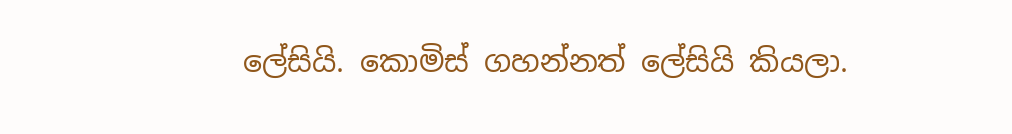ලේසියි. කොමිස් ගහන්නත් ලේසියි කියලා.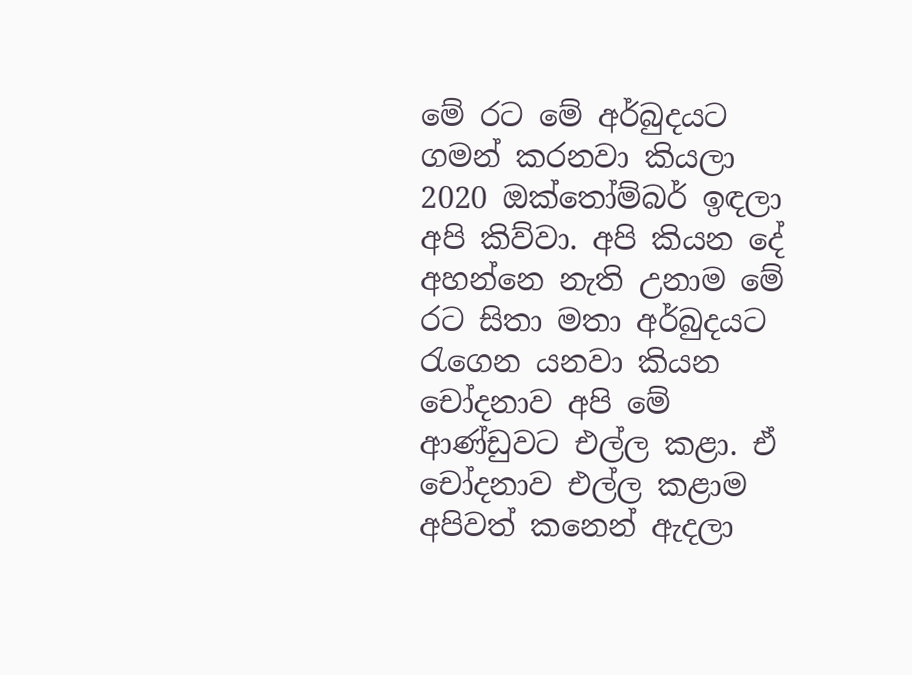මේ රට මේ අර්බුදයට ගමන් කරනවා කියලා 2020 ඔක්තෝම්බර් ඉඳලා අපි කිව්වා. අපි කියන දේ අහන්නෙ නැති උනාම මේ රට සිතා මතා අර්බුදයට රැගෙන යනවා කියන චෝදනාව අපි මේ ආණ්ඩුවට එල්ල කළා. ඒ චෝදනාව එල්ල කළාම අපිවත් කනෙන් ඇදලා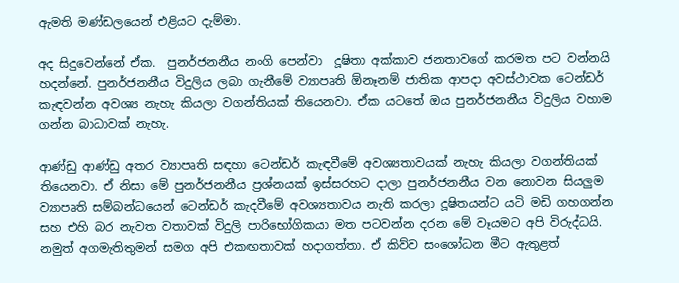ඇමති මණ්ඩලයෙන් එළියට දැම්මා.

අද සිදුවෙන්නේ ඒක.  පුනර්ජනනීය නංගි පෙන්වා  දූෂිතා අක්කාව ජනතාවගේ කරමත පට වන්නයි හදන්නේ. පුනර්ජනනීය විදුලිය ලබා ගැනීමේ ව්‍යාපෘති ඕනෑනම් ජාතික ආපදා අවස්ථාවක ටෙන්ඩර් කැඳවන්න අවශ්‍ය නැහැ කියලා වගන්තියක් තියෙනවා. ඒක යටතේ ඔය පුනර්ජනනීය විදුලිය වහාම ගන්න බාධාවක් නැහැ.

ආණ්ඩු ආණ්ඩු අතර ව්‍යාපෘති සඳහා ටෙන්ඩර් කැඳවීමේ අවශ්‍යතාවයක් නැහැ කියලා වගන්තියක් තියෙනවා. ඒ නිසා මේ පුනර්ජනනීය ප්‍රශ්නයක් ඉස්සරහට දාලා පුනර්ජනනීය වන නොවන සියලුම ව්‍යාපෘති සම්බන්ධයෙන් ටෙන්ඩර් කැදවීමේ අවශ්‍යතාවය නැති කරලා දූෂිතයන්ට යටි මඩි ගහගන්න සහ එහි බර නැවත වතාවක් විදුලි පාරිභෝගිකයා මත පටවන්න දරන මේ වෑයමට අපි විරුද්ධයි. නමුත් අගමැතිතුමන් සමග අපි එකඟතාවක් හදාගත්තා. ඒ කිව්ව සංශෝධන මීට ඇතුළත්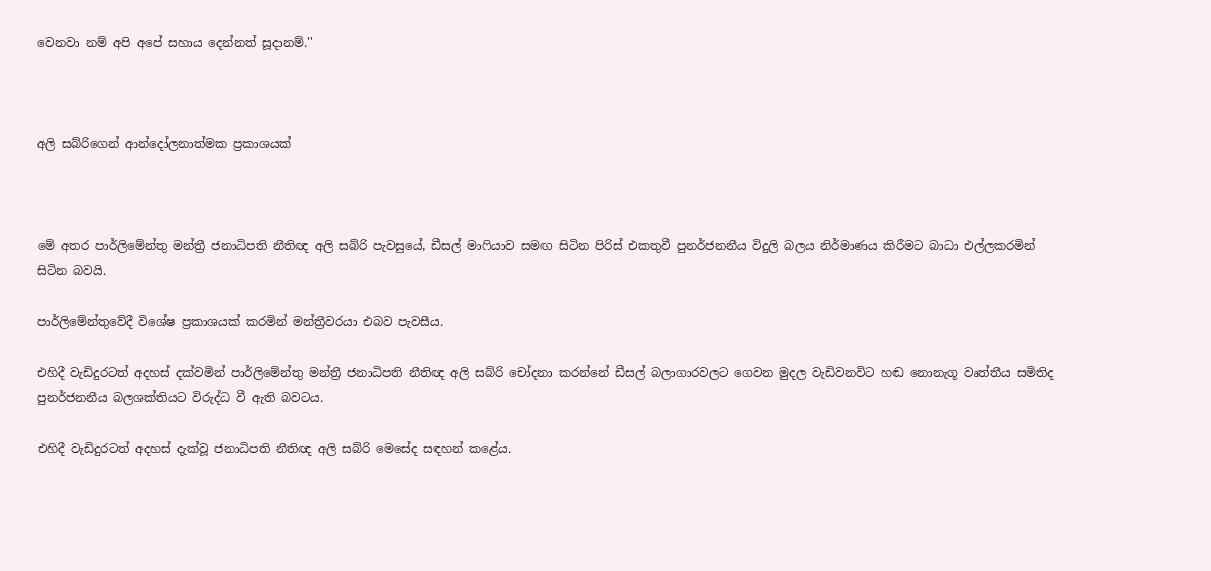වෙනවා නම් අපි අපේ සහාය දෙන්නත් සූදානම්.''



අලි සබ්රිගෙන් ආන්දෝලනාත්මක ප්‍රකාශයක්



මේ අතර පාර්ලිමේන්තු මන්ත්‍රී ජනාධිපති නීතිඥ අලි සබ්රි පැවසුයේ, ඩීසල් මාෆියාව සමඟ සිටින පිරිස් එකතුවී පුනර්ජනනීය විදුලි බලය නිර්මාණය කිරීමට බාධා එල්ලකරමින් සිටින බවයි.

පාර්ලිමේන්තුවේදී විශේෂ ප්‍රකාශයක් කරමින් මන්ත්‍රීවරයා එබව පැවසීය.

එහිදී වැඩිදුරටත් අදහස් දක්වමින් පාර්ලිමේන්තු මන්ත්‍රී ජනාධිපති නීතිඥ අලි සබ්රි චෝදනා කරන්නේ ඩීසල් බලාගාරවලට ගෙවන මුදල වැඩිවනවිට හඬ නොනැගූ වෘත්තීය සමිතිද පුනර්ජනනීය බලශක්තියට විරුද්ධ වී ඇති බවටය.

එහිදී වැඩිදුරටත් අදහස් දැක්වූ ජනාධිපති නීතිඥ අලි සබ්රි මෙසේද සඳහන් කළේය.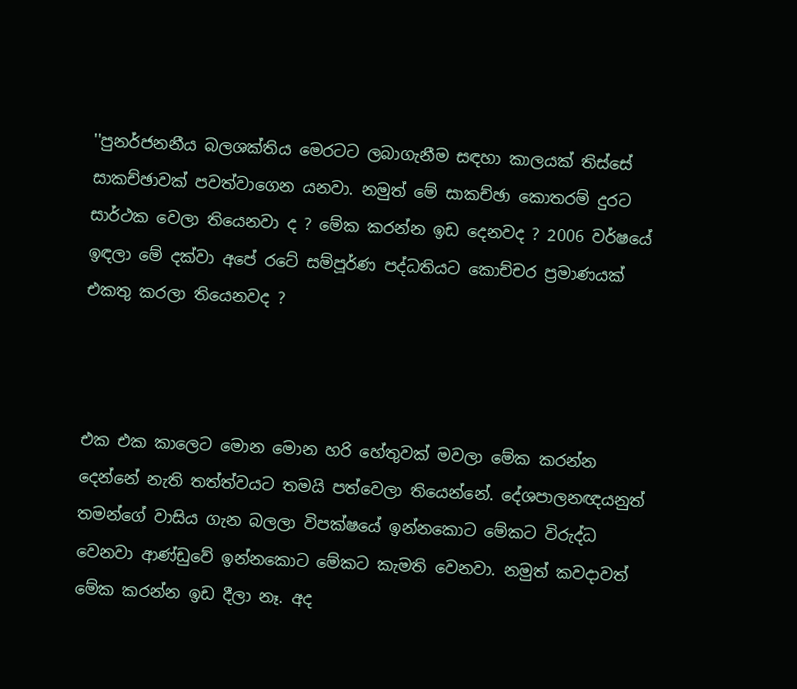''පුනර්ජනනීය බලශක්තිය මෙරටට ලබාගැනීම සඳහා කාලයක් තිස්සේ සාකච්ඡාවක් පවත්වාගෙන යනවා. නමුත් මේ සාකච්ඡා කොතරම් දුරට සාර්ථක වෙලා තියෙනවා ද ? මේක කරන්න ඉඩ දෙනවද ? 2006 වර්ෂයේ ඉඳලා මේ දක්වා අපේ රටේ සම්පූර්ණ පද්ධතියට කොච්චර ප්‍රමාණයක් එකතු කරලා තියෙනවද ?



එක එක කාලෙට මොන මොන හරි හේතුවක් මවලා මේක කරන්න දෙන්නේ නැති තත්ත්වයට තමයි පත්වෙලා තියෙන්නේ. දේශපාලනඥයනුත් තමන්ගේ වාසිය ගැන බලලා විපක්ෂයේ ඉන්නකොට මේකට විරුද්ධ වෙනවා ආණ්ඩුවේ ඉන්නකොට මේකට කැමති වෙනවා. නමුත් කවදාවත් මේක කරන්න ඉඩ දීලා නෑ. අද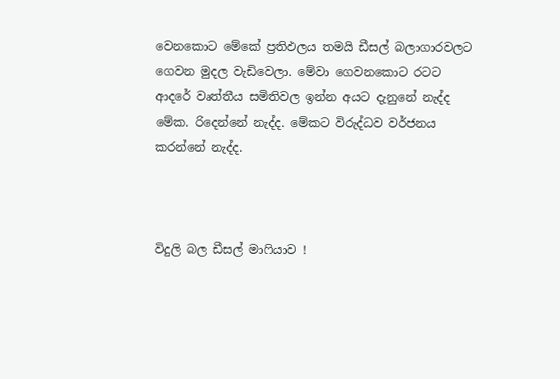වෙනකොට මේකේ ප්‍රතිඵලය තමයි ඩීසල් බලාගාරවලට ගෙවන මුදල වැඩිවෙලා. මේවා ගෙවනකොට රටට ආදරේ වෘත්තීය සමිතිවල ඉන්න අයට දැනුනේ නැද්ද මේක. රිදෙන්නේ නැද්ද. මේකට විරුද්ධව වර්ජනය කරන්නේ නැද්ද.



විදුලි බල ඩීසල් මාෆියාව !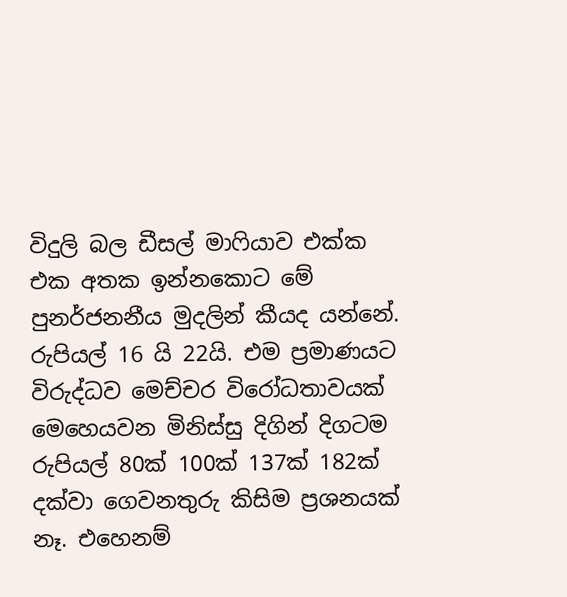විදුලි බල ඩීසල් මාෆියාව එක්ක එක අතක ඉන්නකොට මේ පුනර්ජනනීය මුදලින් කීයද යන්නේ. රුපියල් 16 යි 22යි. එම ප්‍රමාණයට විරුද්ධව මෙච්චර විරෝධතාවයක් මෙහෙයවන මිනිස්සු දිගින් දිගටම රුපියල් 80ක් 100ක් 137ක් 182ක් දක්වා ගෙවනතුරු කිසිම ප්‍රශනයක් නෑ. එහෙනම්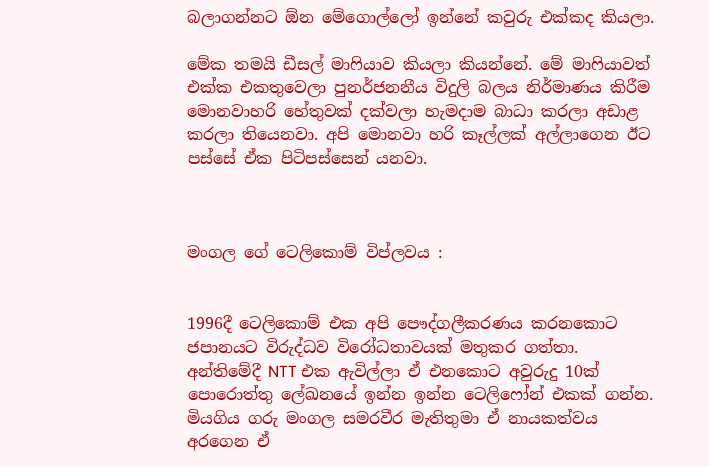බලාගන්නට ඕන මේගොල්ලෝ ඉන්නේ කවුරු එක්කද කියලා.

මේක තමයි ඩීසල් මාෆියාව කියලා කියන්නේ. මේ මාෆියාවත් එක්ක එකතුවෙලා පුනර්ජනනීය විදුලි බලය නිර්මාණය කිරීම මොනවාහරි හේතුවක් දක්වලා හැමදාම බාධා කරලා අඩාළ කරලා තියෙනවා. අපි මොනවා හරි කෑල්ලක් අල්ලාගෙන ඊට පස්සේ ඒක පිටිපස්සෙන් යනවා.



මංගල ගේ ටෙලිකොම් විප්ලවය :


1996දී ටෙලිකොම් එක අපි පෞද්ගලීකරණය කරනකොට ජපානයට විරුද්ධව විරෝධතාවයක් මතුකර ගත්තා. අන්තිමේදී NTT එක ඇවිල්ලා ඒ එනකොට අවුරුදු 10ක් පොරොත්තු ලේඛනයේ ඉන්න ඉන්න ටෙලිෆෝන් එකක් ගන්න. මියගිය ගරු මංගල සමරවීර මැතිතුමා ඒ නායකත්වය අරගෙන ඒ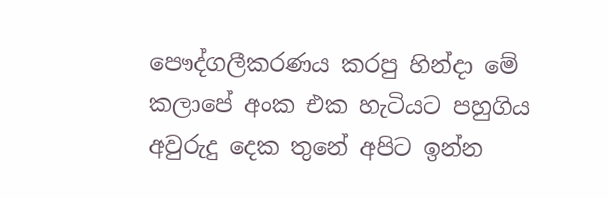පෞද්ගලීකරණය කරපු හින්දා මේ කලාපේ අංක එක හැටියට පහුගිය අවුරුදු දෙක තුනේ අපිට ඉන්න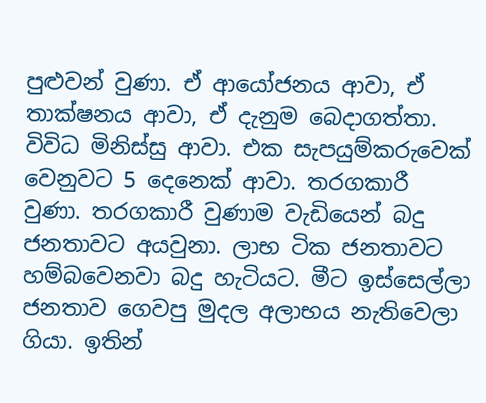පුළුවන් වුණා. ඒ ආයෝජනය ආවා, ඒ තාක්ෂනය ආවා, ඒ දැනුම බෙදාගත්තා. විවිධ මිනිස්සු ආවා. එක සැපයුම්කරුවෙක් වෙනුවට 5 දෙනෙක් ආවා. තරගකාරී වුණා. තරගකාරී වුණාම වැඩියෙන් බදු ජනතාවට අයවුනා. ලාභ ටික ජනතාවට හම්බවෙනවා බදු හැටියට. මීට ඉස්සෙල්ලා ජනතාව ගෙවපු මුදල අලාභය නැතිවෙලා ගියා. ඉතින්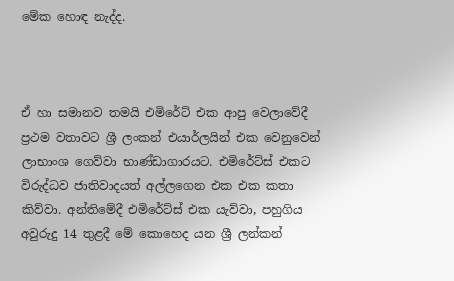මේක හොඳ නැද්ද.



ඒ හා සමානව තමයි එමිරේට් එක ආපු වෙලාවේදී ප්‍රථම වතාවට ශ්‍රී ලංකන් එයාර්ලයින් එක වෙනුවෙන් ලාභාංශ ගෙව්වා භාණ්ඩාගාරයට. එමිරේට්ස් එකට විරුද්ධව ජාතිවාදයත් අල්ලගෙන එක එක කතා කිව්වා. අන්තිමේදී එමිරේට්ස් එක යැව්වා, පහුගිය අවුරුදු 14 තුළදී මේ කොහෙද යන ශ්‍රී ලන්කන්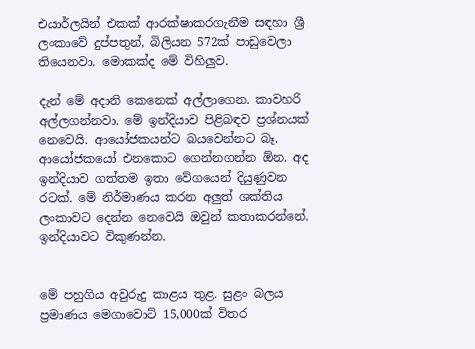එයාර්ලයින් එකක් ආරක්ෂාකරගැනීම සඳහා ශ්‍රී ලංකාවේ දුප්පතුන්, බිලියන 572ක් පාඩුවෙලා තියෙනවා. මොකක්ද මේ විහිලුව.

දැන් මේ අදානි කෙනෙක් අල්ලාගෙන. කාවහරි අල්ලගන්නවා. මේ ඉන්දියාව පිළිබඳව ප්‍රශ්නයක් නෙවෙයි. ආයෝජකයන්ට බයවෙන්නට බෑ. ආයෝජකයෝ එනකොට ගෙන්නගන්න ඕන. අද ඉන්දියාව ගත්තම ඉතා වේගයෙන් දියුණුවන රටක්. මේ නිර්මාණය කරන අලුත් ශක්තිය ලංකාවට දෙන්න නෙවෙයි ඔවුන් කතාකරන්නේ. ඉන්දියාවට විකුණන්න.


මේ පහුගිය අවුරුදු කාළය තුළ. සුළං බලය ප්‍රමාණය මෙගාවොට් 15,000ක් විතර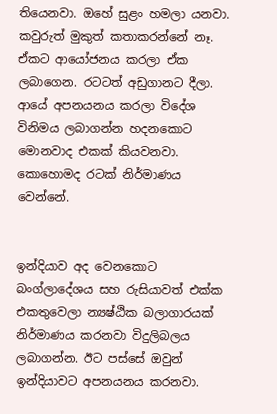තියෙනවා. ඔහේ සුළං හමලා යනවා. කවුරුත් මුකුත් කතාකරන්නේ නෑ. ඒකට ආයෝජනය කරලා ඒක ලබාගෙන. රටටත් අඩුගානට දීලා. ආයේ අපනයනය කරලා විදේශ විනිමය ලබාගන්න හදනකොට මොනවාද එකක් කියවනවා. කොහොමද රටක් නිර්මාණය වෙන්නේ.


ඉන්දියාව අද වෙනකොට බංග්ලාදේශය සහ රුසියාවත් එක්ක එකතුවෙලා න්‍යෂ්ඨික බලාගාරයක් නිර්මාණය කරනවා විදුලිබලය ලබාගන්න. ඊට පස්සේ ඔවුන් ඉන්දියාවට අපනයනය කරනවා.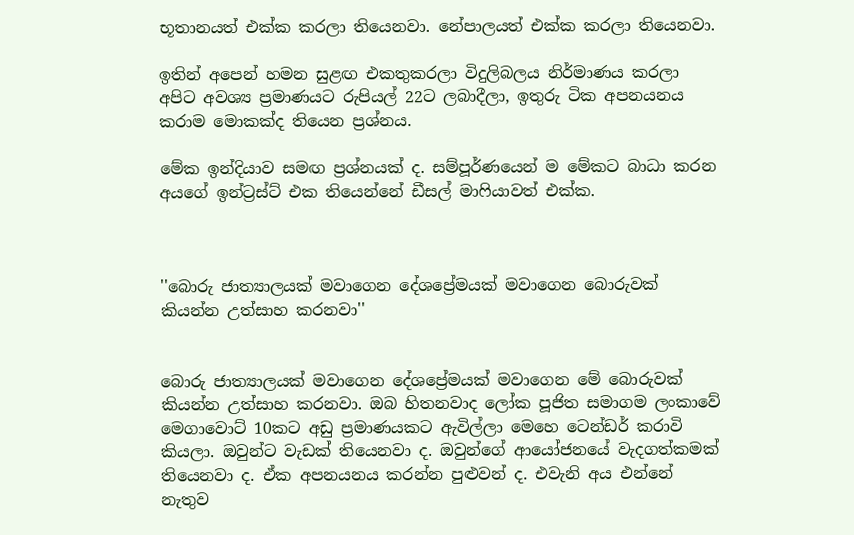භූතානයත් එක්ක කරලා තියෙනවා. නේපාලයත් එක්ක කරලා තියෙනවා.

ඉතින් අපෙන් හමන සුළඟ එකතුකරලා විදුලිබලය නිර්මාණය කරලා අපිට අවශ්‍ය ප්‍රමාණයට රුපියල් 22ට ලබාදීලා, ඉතුරු ටික අපනයනය කරාම මොකක්ද තියෙන ප්‍රශ්නය.

මේක ඉන්දියාව සමඟ ප්‍රශ්නයක් ද. සම්පූර්ණයෙන් ම මේකට බාධා කරන අයගේ ඉන්ට්‍රස්ට් එක තියෙන්නේ ඩීසල් මාෆියාවත් එක්ක.



''බොරු ජාත්‍යාලයක් මවාගෙන දේශප්‍රේමයක් මවාගෙන බොරුවක් කියන්න උත්සාහ කරනවා''


බොරු ජාත්‍යාලයක් මවාගෙන දේශප්‍රේමයක් මවාගෙන මේ බොරුවක් කියන්න උත්සාහ කරනවා. ඔබ හිතනවාද ලෝක පූජිත සමාගම ලංකාවේ මෙගාවොට් 10කට අඩු ප්‍රමාණයකට ඇවිල්ලා මෙහෙ ටෙන්ඩර් කරාවි කියලා. ඔවුන්ට වැඩක් තියෙනවා ද. ඔවුන්ගේ ආයෝජනයේ වැදගත්කමක් තියෙනවා ද. ඒක අපනයනය කරන්න පුළුවන් ද. එවැනි අය එන්නේ නැතුව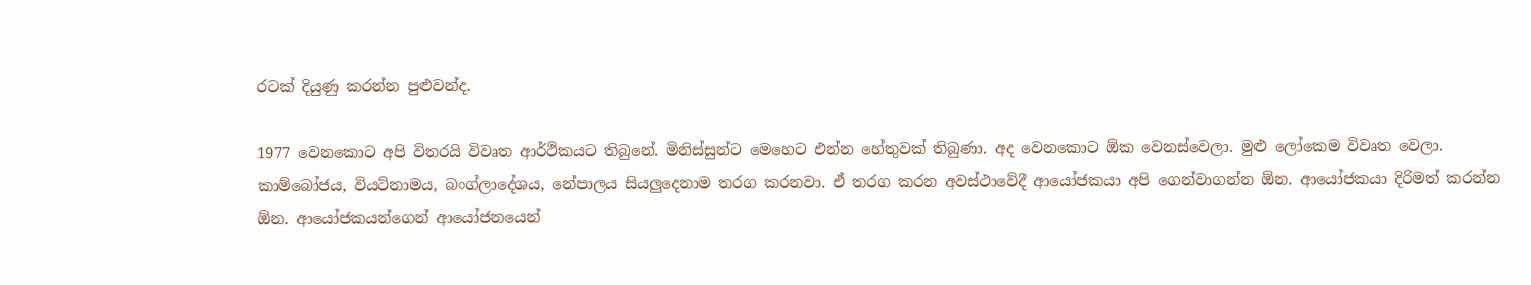රටක් දියුණු කරන්න පුළුවන්ද.

1977 වෙනකොට අපි විතරයි විවෘත ආර්ථිකයට තිබුනේ. මිනිස්සුන්ට මෙහෙට එන්න හේතුවක් තිබුණා. අද වෙනකොට ඕක වෙනස්වෙලා. මුළු ලෝකෙම විවෘත වෙලා. කාම්බෝජය, වියට්නාමය, බංග්ලාදේශය, නේපාලය සියලුදෙනාම තරග කරනවා. ඒ තරග කරන අවස්ථාවේදී ආයෝජකයා අපි ගෙන්වාගන්න ඕන. ආයෝජකයා දිරිමත් කරන්න ඕන. ආයෝජකයන්ගෙන් ආයෝජනයෙන්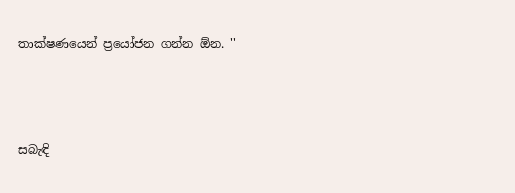තාක්ෂණයෙන් ප්‍රයෝජන ගන්න ඕන. ''



සබැඳි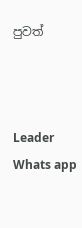පුවත්



Leader Whats app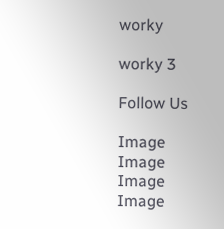worky

worky 3

Follow Us

Image
Image
Image
Image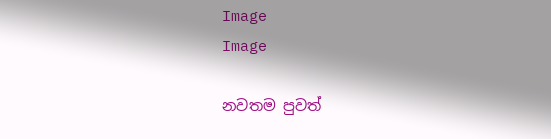Image
Image

නවතම පුවත්